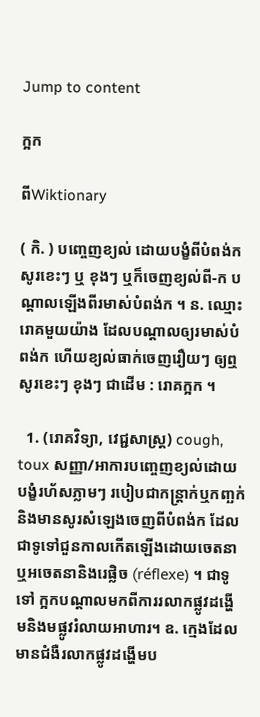Jump to content

ក្អក

ពីWiktionary

( កិ. ) បញ្ចេញខ្យល់ ដោយបង្ខំពីបំពង់ក សូរខេះៗ ឬ ខុងៗ ឬក៏ចេញខ្យល់ពី-ក បណ្ដាលឡើងពីរមាស់បំពង់ក ។ ន. ឈ្មោះរោគមួយយ៉ាង ដែលបណ្ដាលឲ្យរមាស់បំពង់ក ហើយខ្យល់ធាក់ចេញរឿយៗ ឲ្យឮសូរខេះៗ ខុងៗ ជាដើម : រោគក្អក ។

  1. (រោគវិទ្យា, វេជ្ជសាស្ត្រ) cough, toux សញ្ញា/អាការបញ្ចេញខ្យល់ដោយបង្ខំរហ័សភ្លាមៗ របៀបជាកន្ត្រាក់ឬកញ្ឆក់ និងមានសូរសំឡេងចេញពីបំពង់ក ដែលជាទូទៅជួនកាលកើតឡើងដោយចេតនាឬអចេតនានិងរេផ្លិច (réflexe) ។ ជាទូទៅ ក្អកបណ្ដាលមកពីការរលាកផ្លូវដង្ហើមនិងមផ្លូវរំលាយអាហារ។ ឧ. ក្មេងដែលមានជំងឺរលាកផ្លូវដង្ហើមប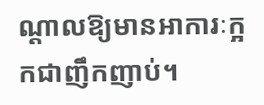ណ្ដាលឱ្យមានអាការៈក្អកជាញឹកញាប់។